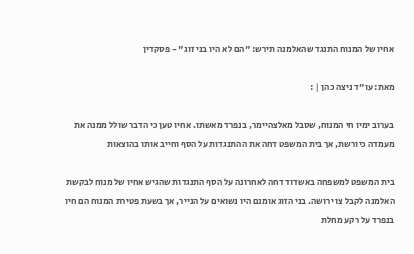אחיו של המנוח התנגד שהאלמנה תירש: "הם לא היו בני זוג" - פסקדין

מאת: עו"ד ניצה כהן | :

בערוב ימיו חי המנוח, שסבל מאלצהיימר, בנפרד מאשתו. אחיו טען כי הדבר שולל ממנה את מעמדה כיורשת, אך בית המשפט דחה את ההתנגדות על הסף וחייב אותו בהוצאות

בית המשפט למשפחה באשדוד דחה לאחרונה על הסף התנגדות שהגיש אחיו של מנוח לבקשת האלמנה לקבל צו ירושה. בני הזוג אומנם היו נשואים על הנייר, אך בשעת פטירת המנוח הם חיו בנפרד על רקע מחלת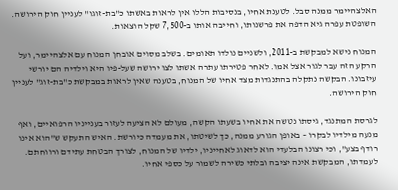האלצהיימר ממנה סבל. לטענת אחיו, בנסיבות הללו אין לראות באשתו כ"בת-זוגו" לעניין חוק הירושה. השופטת עפרה גיא הדפה את פרשנותו, וחייבה אותו ב-7,500 שקל הוצאות.

המנוח נישא למבקשת ב-2011, ולשניים נולדו תאומים. בשלב מסוים אובחן המנוח עם אלצהיימר, ועל הרקע הזה עבר לגור אצל אמו. לאחר פטירתו עתרה אשתו לצו ירושה שעל-פיו היא וילדיה הם יורשי עיזבונו. הבקשה נתקלה בהתנגדות מצד אחיו של המנוח, בטענה שאין לראות במבקשת כ"בת-זוג" לעניין חוק הירושה.

לגרסת המתנגד, גיסתו נטשה את אחיו בשעתו הקשה, מעולם לא הציעה לעזור בענייניו הרפואיים, ואף מנעה מילדיו לבקרו – באופן הגורע ממנה, כך לשיטתו, את מעמדה כיורשת. האיש התעקש ש"הוא אינו רודף בצע", וכי רצונו הבלעדי הוא לדאוג לאחייניו, ילדיו של המנוח, לצורך הבטחת עתידם ורווחתם. לעמדתו, המבקשת אינה יציבה ובלתי כשירה לשמור על כספי אחיו.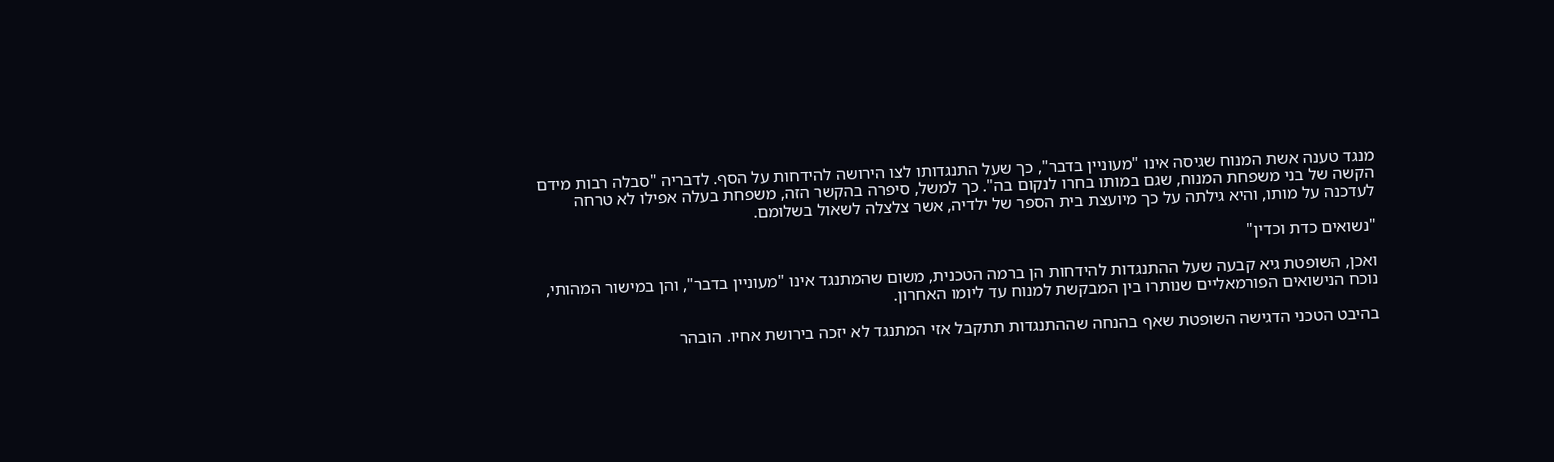מנגד טענה אשת המנוח שגיסה אינו "מעוניין בדבר", כך שעל התנגדותו לצו הירושה להידחות על הסף. לדבריה "סבלה רבות מידם הקשה של בני משפחת המנוח, שגם במותו בחרו לנקום בה". כך למשל, סיפרה בהקשר הזה, משפחת בעלה אפילו לא טרחה לעדכנה על מותו, והיא גילתה על כך מיועצת בית הספר של ילדיה, אשר צלצלה לשאול בשלומם.

"נשואים כדת וכדין"

ואכן, השופטת גיא קבעה שעל ההתנגדות להידחות הן ברמה הטכנית, משום שהמתנגד אינו "מעוניין בדבר", והן במישור המהותי, נוכח הנישואים הפורמאליים שנותרו בין המבקשת למנוח עד ליומו האחרון.

בהיבט הטכני הדגישה השופטת שאף בהנחה שההתנגדות תתקבל אזי המתנגד לא יזכה בירושת אחיו. הובהר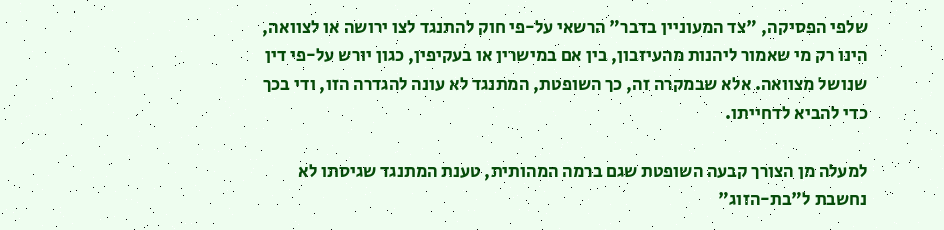שלפי הפסיקה, "צד המעוניין בדבר" הרשאי על-פי חוק להתנגד לצו ירושה או לצוואה, הינו רק מי שאמור ליהנות מהעיזבון, בין אם במישרין או בעקיפין, כגון יורש על-פי דין שנושל מצוואה. אלא שבמקרה זה, כך השופטת, המתנגד לא עונה להגדרה הזו, ודי בכך כדי להביא לדחייתו.

למעלה מן הצורך קבעה השופטת שגם ברמה המהותית, טענת המתנגד שגיסתו לא נחשבת ל"בת-הזוג"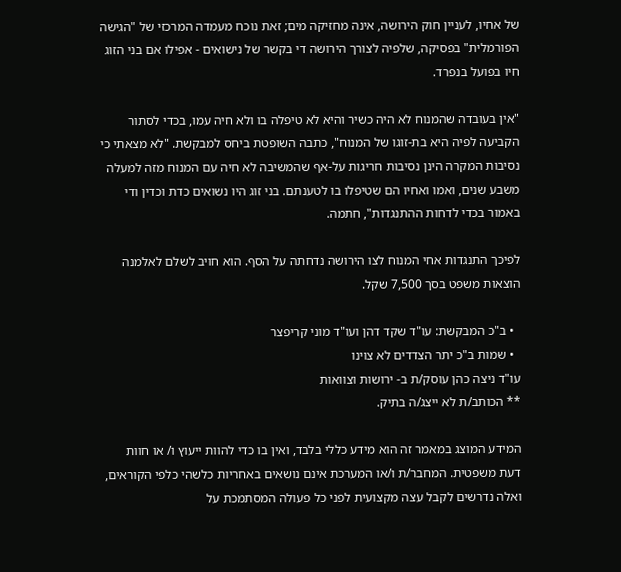של אחיו, לעניין חוק הירושה, אינה מחזיקה מים; זאת נוכח מעמדה המרכזי של "הגישה הפורמלית" בפסיקה, שלפיה לצורך הירושה די בקשר של נישואים - אפילו אם בני הזוג חיו בפועל בנפרד.

"אין בעובדה שהמנוח לא היה כשיר והיא לא טיפלה בו ולא חיה עמו, בכדי לסתור הקביעה לפיה היא בת-זוגו של המנוח", כתבה השופטת ביחס למבקשת. "לא מצאתי כי נסיבות המקרה הינן נסיבות חריגות על-אף שהמשיבה לא חיה עם המנוח מזה למעלה משבע שנים, ואמו ואחיו הם שטיפלו בו לטענתם. בני זוג היו נשואים כדת וכדין ודי באמור בכדי לדחות ההתנגדות", חתמה.

לפיכך התנגדות אחי המנוח לצו הירושה נדחתה על הסף. הוא חויב לשלם לאלמנה הוצאות משפט בסך 7,500 שקל.

  • ב"כ המבקשת: עו"ד שקד דהן ועו"ד מוני קריפצר
  • שמות ב"כ יתר הצדדים לא צוינו
עו"ד ניצה כהן עוסק/ת ב- ירושות וצוואות
** הכותב/ת לא ייצג/ה בתיק.

המידע המוצג במאמר זה הוא מידע כללי בלבד, ואין בו כדי להוות ייעוץ ו/ או חוות דעת משפטית. המחבר/ת ו/או המערכת אינם נושאים באחריות כלשהי כלפי הקוראים, ואלה נדרשים לקבל עצה מקצועית לפני כל פעולה המסתמכת על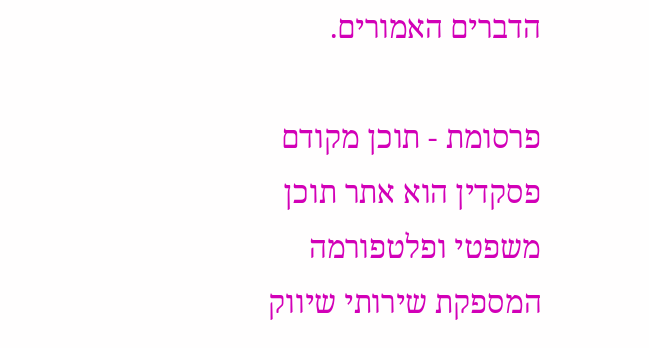הדברים האמורים.

פרסומת - תוכן מקודם
פסקדין הוא אתר תוכן משפטי ופלטפורמה המספקת שירותי שיווק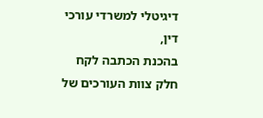דיגיטלי למשרדי עורכי דין,
בהכנת הכתבה לקח חלק צוות העורכים של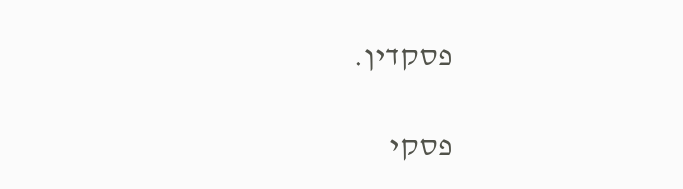פסקדין.

פסקי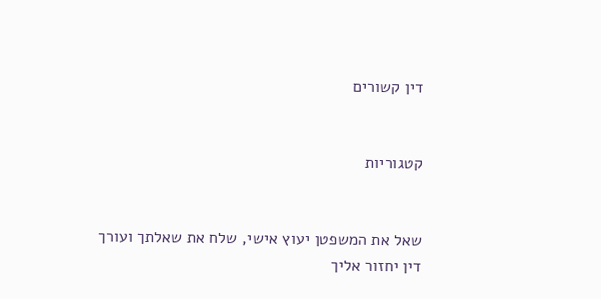דין קשורים


קטגוריות


שאל את המשפטן יעוץ אישי, שלח את שאלתך ועורך דין יחזור אליך